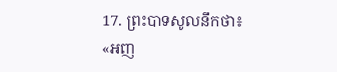17. ព្រះបាទសូលនឹកថា៖ «អញ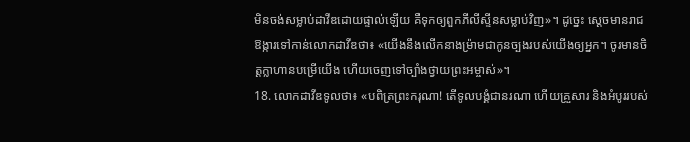មិនចង់សម្លាប់ដាវីឌដោយផ្ទាល់ឡើយ គឺទុកឲ្យពួកភីលីស្ទីនសម្លាប់វិញ»។ ដូច្នេះ ស្ដេចមានរាជឱង្ការទៅកាន់លោកដាវីឌថា៖ «យើងនឹងលើកនាងម៉្រាមជាកូនច្បងរបស់យើងឲ្យអ្នក។ ចូរមានចិត្តក្លាហានបម្រើយើង ហើយចេញទៅច្បាំងថ្វាយព្រះអម្ចាស់»។
18. លោកដាវីឌទូលថា៖ «បពិត្រព្រះករុណា! តើទូលបង្គំជានរណា ហើយគ្រួសារ និងអំបូររបស់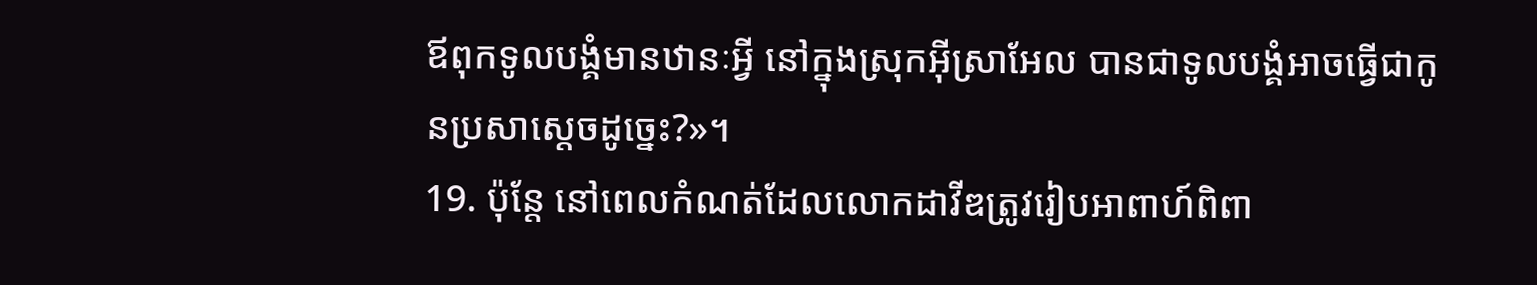ឪពុកទូលបង្គំមានឋានៈអ្វី នៅក្នុងស្រុកអ៊ីស្រាអែល បានជាទូលបង្គំអាចធ្វើជាកូនប្រសាស្ដេចដូច្នេះ?»។
19. ប៉ុន្តែ នៅពេលកំណត់ដែលលោកដាវីឌត្រូវរៀបអាពាហ៍ពិពា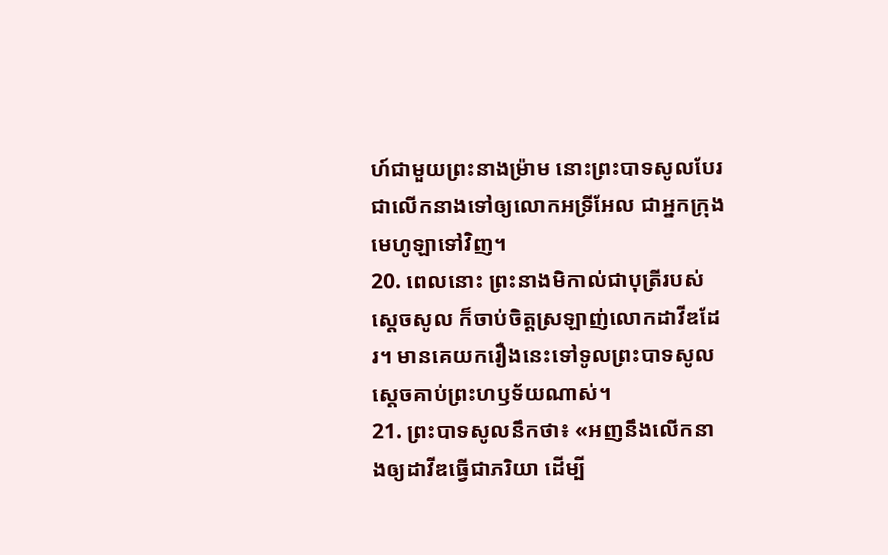ហ៍ជាមួយព្រះនាងម៉្រាម នោះព្រះបាទសូលបែរជាលើកនាងទៅឲ្យលោកអទ្រីអែល ជាអ្នកក្រុងមេហូឡាទៅវិញ។
20. ពេលនោះ ព្រះនាងមិកាល់ជាបុត្រីរបស់ស្ដេចសូល ក៏ចាប់ចិត្តស្រឡាញ់លោកដាវីឌដែរ។ មានគេយករឿងនេះទៅទូលព្រះបាទសូល ស្ដេចគាប់ព្រះហឫទ័យណាស់។
21. ព្រះបាទសូលនឹកថា៖ «អញនឹងលើកនាងឲ្យដាវីឌធ្វើជាភរិយា ដើម្បី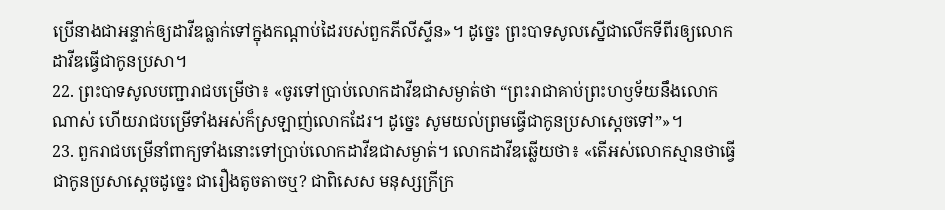ប្រើនាងជាអន្ទាក់ឲ្យដាវីឌធ្លាក់ទៅក្នុងកណ្ដាប់ដៃរបស់ពួកភីលីស្ទីន»។ ដូច្នេះ ព្រះបាទសូលស្នើជាលើកទីពីរឲ្យលោកដាវីឌធ្វើជាកូនប្រសា។
22. ព្រះបាទសូលបញ្ជារាជបម្រើថា៖ «ចូរទៅប្រាប់លោកដាវីឌជាសម្ងាត់ថា “ព្រះរាជាគាប់ព្រះហឫទ័យនឹងលោកណាស់ ហើយរាជបម្រើទាំងអស់ក៏ស្រឡាញ់លោកដែរ។ ដូច្នេះ សូមយល់ព្រមធ្វើជាកូនប្រសាស្ដេចទៅ”»។
23. ពួករាជបម្រើនាំពាក្យទាំងនោះទៅប្រាប់លោកដាវីឌជាសម្ងាត់។ លោកដាវីឌឆ្លើយថា៖ «តើអស់លោកស្មានថាធ្វើជាកូនប្រសាស្ដេចដូច្នេះ ជារឿងតូចតាចឬ? ជាពិសេស មនុស្សក្រីក្រ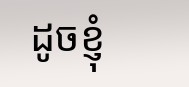ដូចខ្ញុំ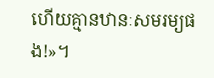ហើយគ្មានឋានៈសមរម្យផង!»។